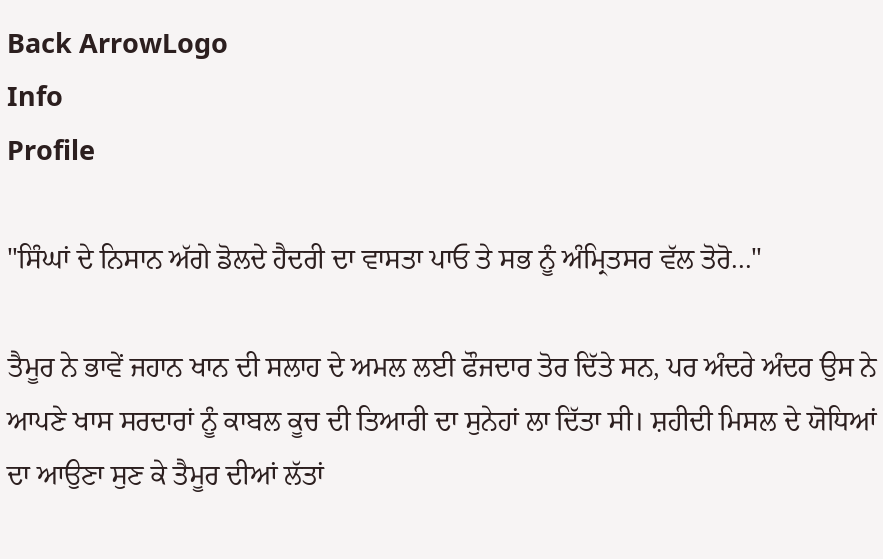Back ArrowLogo
Info
Profile

"ਸਿੰਘਾਂ ਦੇ ਨਿਸਾਨ ਅੱਗੇ ਡੋਲਦੇ ਹੈਦਰੀ ਦਾ ਵਾਸਤਾ ਪਾਓ ਤੇ ਸਭ ਨੂੰ ਅੰਮ੍ਰਿਤਸਰ ਵੱਲ ਤੋਰੋ..."

ਤੈਮੂਰ ਨੇ ਭਾਵੇਂ ਜਹਾਨ ਖਾਨ ਦੀ ਸਲਾਹ ਦੇ ਅਮਲ ਲਈ ਫੌਜਦਾਰ ਤੋਰ ਦਿੱਤੇ ਸਨ, ਪਰ ਅੰਦਰੇ ਅੰਦਰ ਉਸ ਨੇ ਆਪਣੇ ਖਾਸ ਸਰਦਾਰਾਂ ਨੂੰ ਕਾਬਲ ਕੂਚ ਦੀ ਤਿਆਰੀ ਦਾ ਸੁਨੇਹਾਂ ਲਾ ਦਿੱਤਾ ਸੀ। ਸ਼ਹੀਦੀ ਮਿਸਲ ਦੇ ਯੋਧਿਆਂ ਦਾ ਆਉਣਾ ਸੁਣ ਕੇ ਤੈਮੂਰ ਦੀਆਂ ਲੱਤਾਂ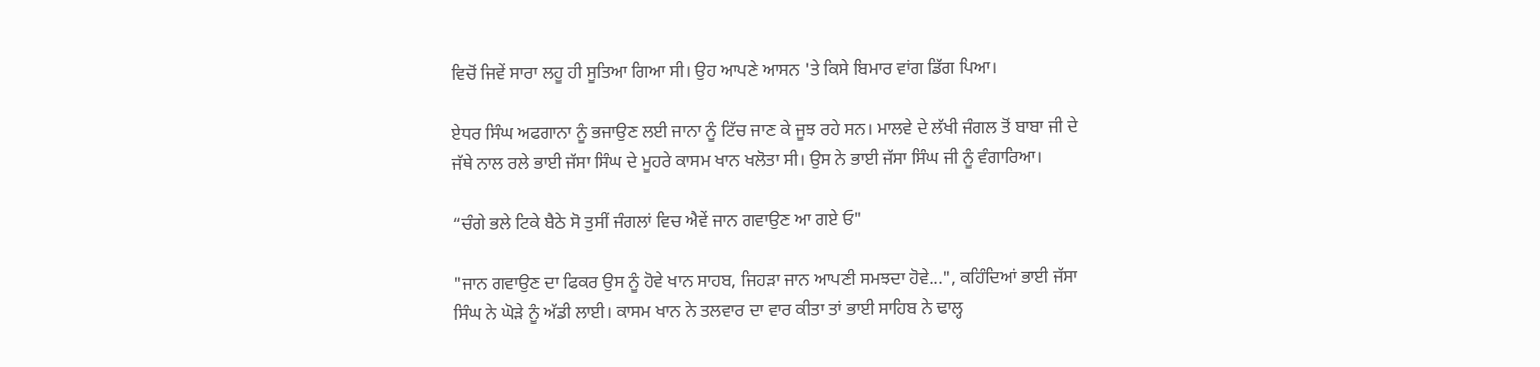ਵਿਚੋਂ ਜਿਵੇਂ ਸਾਰਾ ਲਹੂ ਹੀ ਸੂਤਿਆ ਗਿਆ ਸੀ। ਉਹ ਆਪਣੇ ਆਸਨ 'ਤੇ ਕਿਸੇ ਬਿਮਾਰ ਵਾਂਗ ਡਿੱਗ ਪਿਆ।

ਏਧਰ ਸਿੰਘ ਅਫਗਾਨਾ ਨੂੰ ਭਜਾਉਣ ਲਈ ਜਾਨਾ ਨੂੰ ਟਿੱਚ ਜਾਣ ਕੇ ਜੂਝ ਰਹੇ ਸਨ। ਮਾਲਵੇ ਦੇ ਲੱਖੀ ਜੰਗਲ ਤੋਂ ਬਾਬਾ ਜੀ ਦੇ ਜੱਥੇ ਨਾਲ ਰਲੇ ਭਾਈ ਜੱਸਾ ਸਿੰਘ ਦੇ ਮੂਹਰੇ ਕਾਸਮ ਖਾਨ ਖਲੋਤਾ ਸੀ। ਉਸ ਨੇ ਭਾਈ ਜੱਸਾ ਸਿੰਘ ਜੀ ਨੂੰ ਵੰਗਾਰਿਆ।

“ਚੰਗੇ ਭਲੇ ਟਿਕੇ ਬੈਠੇ ਸੋ ਤੁਸੀਂ ਜੰਗਲਾਂ ਵਿਚ ਐਵੇਂ ਜਾਨ ਗਵਾਉਣ ਆ ਗਏ ਓ"

"ਜਾਨ ਗਵਾਉਣ ਦਾ ਫਿਕਰ ਉਸ ਨੂੰ ਹੋਵੇ ਖਾਨ ਸਾਹਬ, ਜਿਹੜਾ ਜਾਨ ਆਪਣੀ ਸਮਝਦਾ ਹੋਵੇ...", ਕਹਿੰਦਿਆਂ ਭਾਈ ਜੱਸਾ ਸਿੰਘ ਨੇ ਘੋੜੇ ਨੂੰ ਅੱਡੀ ਲਾਈ। ਕਾਸਮ ਖਾਨ ਨੇ ਤਲਵਾਰ ਦਾ ਵਾਰ ਕੀਤਾ ਤਾਂ ਭਾਈ ਸਾਹਿਬ ਨੇ ਢਾਲ੍ਹ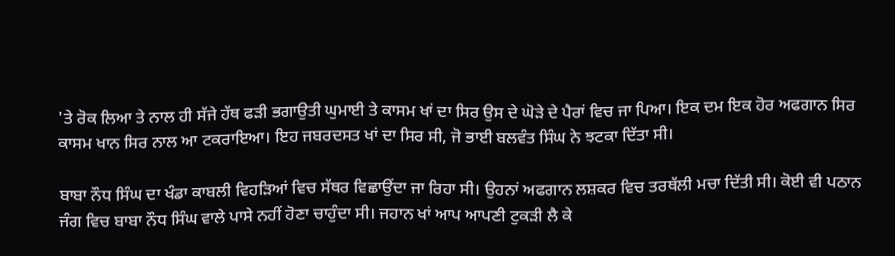'ਤੇ ਰੋਕ ਲਿਆ ਤੇ ਨਾਲ ਹੀ ਸੱਜੇ ਹੱਥ ਫੜੀ ਭਗਾਉਤੀ ਘੁਮਾਈ ਤੇ ਕਾਸਮ ਖਾਂ ਦਾ ਸਿਰ ਉਸ ਦੇ ਘੋੜੇ ਦੇ ਪੈਰਾਂ ਵਿਚ ਜਾ ਪਿਆ। ਇਕ ਦਮ ਇਕ ਹੋਰ ਅਫਗਾਨ ਸਿਰ ਕਾਸਮ ਖਾਨ ਸਿਰ ਨਾਲ ਆ ਟਕਰਾਇਆ। ਇਹ ਜਬਰਦਸਤ ਖਾਂ ਦਾ ਸਿਰ ਸੀ, ਜੋ ਭਾਈ ਬਲਵੰਤ ਸਿੰਘ ਨੇ ਝਟਕਾ ਦਿੱਤਾ ਸੀ।

ਬਾਬਾ ਨੌਧ ਸਿੰਘ ਦਾ ਖੰਡਾ ਕਾਬਲੀ ਵਿਹੜਿਆਂ ਵਿਚ ਸੱਥਰ ਵਿਛਾਉਂਦਾ ਜਾ ਰਿਹਾ ਸੀ। ਉਹਨਾਂ ਅਫਗਾਨ ਲਸ਼ਕਰ ਵਿਚ ਤਰਥੱਲੀ ਮਚਾ ਦਿੱਤੀ ਸੀ। ਕੋਈ ਵੀ ਪਠਾਨ ਜੰਗ ਵਿਚ ਬਾਬਾ ਨੌਧ ਸਿੰਘ ਵਾਲੇ ਪਾਸੇ ਨਹੀਂ ਹੋਣਾ ਚਾਹੁੰਦਾ ਸੀ। ਜਹਾਨ ਖਾਂ ਆਪ ਆਪਣੀ ਟੁਕੜੀ ਲੈ ਕੇ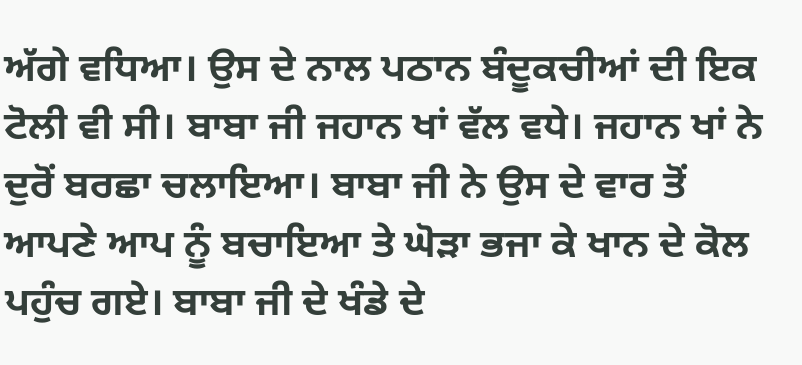ਅੱਗੇ ਵਧਿਆ। ਉਸ ਦੇ ਨਾਲ ਪਠਾਨ ਬੰਦੂਕਚੀਆਂ ਦੀ ਇਕ ਟੋਲੀ ਵੀ ਸੀ। ਬਾਬਾ ਜੀ ਜਹਾਨ ਖਾਂ ਵੱਲ ਵਧੇ। ਜਹਾਨ ਖਾਂ ਨੇ ਦੁਰੋਂ ਬਰਛਾ ਚਲਾਇਆ। ਬਾਬਾ ਜੀ ਨੇ ਉਸ ਦੇ ਵਾਰ ਤੋਂ ਆਪਣੇ ਆਪ ਨੂੰ ਬਚਾਇਆ ਤੇ ਘੋੜਾ ਭਜਾ ਕੇ ਖਾਨ ਦੇ ਕੋਲ ਪਹੁੰਚ ਗਏ। ਬਾਬਾ ਜੀ ਦੇ ਖੰਡੇ ਦੇ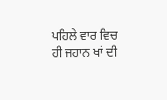ਪਹਿਲੇ ਵਾਰ ਵਿਚ ਹੀ ਜਹਾਨ ਖਾਂ ਦੀ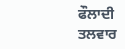ਫੌਲਾਦੀ ਤਲਵਾਰ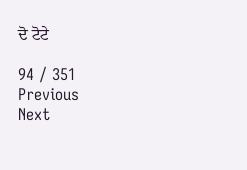ਦੋ ਟੋਟੇ

94 / 351
Previous
Next